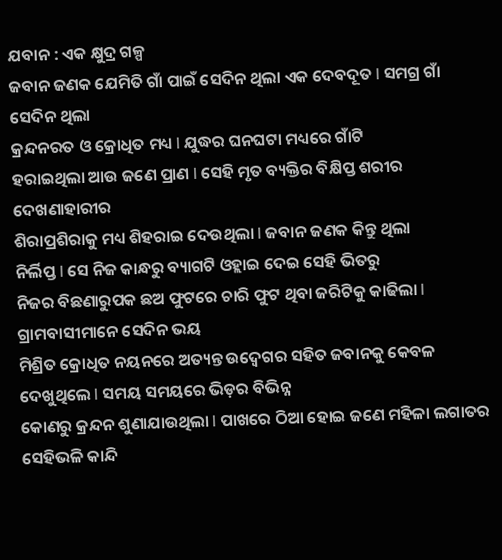ଯବାନ : ଏକ କ୍ଷୁଦ୍ର ଗଳ୍ପ
ଜବାନ ଜଣକ ଯେମିତି ଗାଁ ପାଇଁ ସେଦିନ ଥିଲା ଏକ ଦେବଦୂତ I ସମଗ୍ର ଗାଁ ସେଦିନ ଥିଲା
କ୍ରନ୍ଦନରତ ଓ କ୍ରୋଧିତ ମଧ୍ୟ I ଯୁଦ୍ଧର ଘନଘଟା ମଧ୍ୟରେ ଗାଁଟି
ହରାଇଥିଲା ଆଉ ଜଣେ ପ୍ରାଣ I ସେହି ମୃତ ବ୍ୟକ୍ତିର ବିକ୍ଷିପ୍ତ ଶରୀର ଦେଖଣାହାରୀର
ଶିରାପ୍ରଶିରାକୁ ମଧ୍ୟ ଶିହରାଇ ଦେଉଥିଲା I ଜବାନ ଜଣକ କିନ୍ତୁ ଥିଲା
ନିର୍ଲିପ୍ତ I ସେ ନିଜ କାନ୍ଧରୁ ବ୍ୟାଗଟି ଓହ୍ଲାଇ ଦେଇ ସେହି ଭିତରୁ
ନିଜର ବିଛଣାରୁପକ ଛଅ ଫୁଟରେ ଚାରି ଫୁଟ ଥିବା ଜରିଟିକୁ କାଢିଲା I ଗ୍ରାମବାସୀମାନେ ସେଦିନ ଭୟ
ମିଶ୍ରିତ କ୍ରୋଧିତ ନୟନରେ ଅତ୍ୟନ୍ତ ଉଦ୍ବେଗର ସହିତ ଜବାନକୁ କେବଳ ଦେଖୁଥିଲେ I ସମୟ ସମୟରେ ଭିଡ଼ର ବିଭିନ୍ନ
କୋଣରୁ କ୍ରନ୍ଦନ ଶୁଣାଯାଉଥିଲା I ପାଖରେ ଠିଆ ହୋଇ ଜଣେ ମହିଳା ଲଗାତର
ସେହିଭଳି କାନ୍ଦି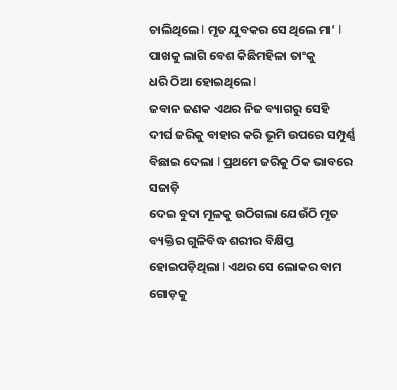ଚାଲିଥିଲେ I ମୃତ ଯୁବକର ସେ ଥିଲେ ମା’ I ପାଖକୁ ଲାଗି ବେଶ କିଛିମହିଳା ତାଂକୁ
ଧରି ଠିଆ ହୋଇଥିଲେ I
ଜବାନ ଜଣକ ଏଥର ନିଜ ବ୍ୟାଗରୁ ସେହି
ଦୀର୍ଘ ଜରିକୁ ବାହାର କରି ଭୂମି ଉପରେ ସମ୍ପୁର୍ଣ୍ଣ ବିଛାଇ ଦେଲା I ପ୍ରଥମେ ଜରିକୁ ଠିକ ଭାବରେ ସଜାଡ଼ି
ଦେଇ ବୁଦା ମୂଳକୁ ଉଠିଗଲା ଯେଉଁଠି ମୃତ ବ୍ୟକ୍ତିର ଗୁଳିବିଦ୍ଧ ଶରୀର ବିକ୍ଷିପ୍ତ ହୋଇପଡ଼ିଥିଲା I ଏଥର ସେ ଲୋକର ବାମ ଗୋଡ଼କୁ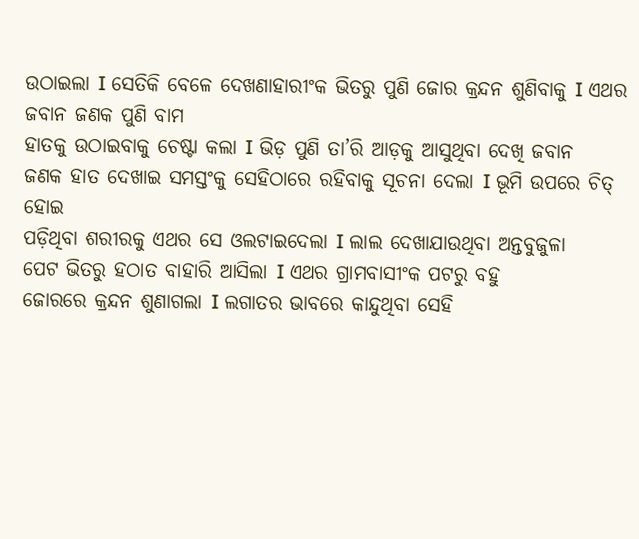ଉଠାଇଲା I ସେତିକି ବେଳେ ଦେଖଣାହାରୀଂକ ଭିତରୁ ପୁଣି ଜୋର କ୍ରନ୍ଦନ ଶୁଣିବାକୁ I ଏଥର ଜବାନ ଜଣକ ପୁଣି ବାମ
ହାତକୁ ଉଠାଇବାକୁ ଚେଷ୍ଟା କଲା I ଭିଡ଼ ପୁଣି ତା’ରି ଆଡ଼କୁ ଆସୁଥିବା ଦେଖି ଜବାନ
ଜଣକ ହାତ ଦେଖାଇ ସମସ୍ତଂକୁ ସେହିଠାରେ ରହିବାକୁ ସୂଚନା ଦେଲା I ଭୂମି ଉପରେ ଚିତ୍ ହୋଇ
ପଡ଼ିଥିବା ଶରୀରକୁ ଏଥର ସେ ଓଲଟାଇଦେଲା I ଲାଲ ଦେଖାଯାଉଥିବା ଅନ୍ତବୁଜୁଳା
ପେଟ ଭିତରୁ ହଠାତ ବାହାରି ଆସିଲା I ଏଥର ଗ୍ରାମବାସୀଂକ ପଟରୁ ବହୁ
ଜୋରରେ କ୍ରନ୍ଦନ ଶୁଣାଗଲା I ଲଗାତର ଭାବରେ କାନ୍ଦୁଥିବା ସେହି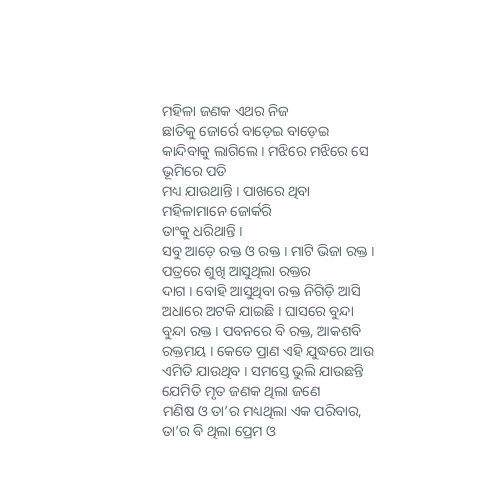ମହିଳା ଜଣକ ଏଥର ନିଜ
ଛାତିକୁ ଜୋର୍ରେ ବାଡ଼େଇ ବାଡ଼େଇ କାନ୍ଦିବାକୁ ଲାଗିଲେ I ମଝିରେ ମଝିରେ ସେ ଭୂମିରେ ପଡି
ମଧ୍ୟ ଯାଉଥାନ୍ତି I ପାଖରେ ଥିବା ମହିଳାମାନେ ଜୋର୍କରି
ତାଂକୁ ଧରିଥାନ୍ତି I
ସବୁ ଆଡ଼େ ରକ୍ତ ଓ ରକ୍ତ I ମାଟି ଭିଜା ରକ୍ତ I ପତ୍ରରେ ଶୁଖି ଆସୁଥିଲା ରକ୍ତର
ଦାଗ I ବୋହି ଆସୁଥିବା ରକ୍ତ ନିଗିଡ଼ି ଆସି ଅଧାରେ ଅଟକି ଯାଇଛି I ଘାସରେ ବୁନ୍ଦା ବୁନ୍ଦା ରକ୍ତ I ପବନରେ ବି ରକ୍ତ, ଆକଶବି ରକ୍ତମୟ I କେତେ ପ୍ରାଣ ଏହି ଯୁଦ୍ଧରେ ଆଉ
ଏମିତି ଯାଉଥିବ I ସମସ୍ତେ ଭୁଲି ଯାଉଛନ୍ତି ଯେମିତି ମୃତ ଜଣକ ଥିଲା ଜଣେ
ମଣିଷ ଓ ତା’ର ମଧ୍ୟଥିଲା ଏକ ପରିବାର, ତା’ର ବି ଥିଲା ପ୍ରେମ ଓ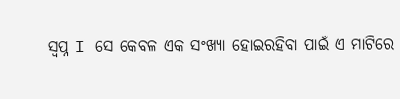ସ୍ୱପ୍ନ I ସେ କେବଳ ଏକ ସଂଖ୍ୟା ହୋଇରହିବା ପାଇଁ ଏ ମାଟିରେ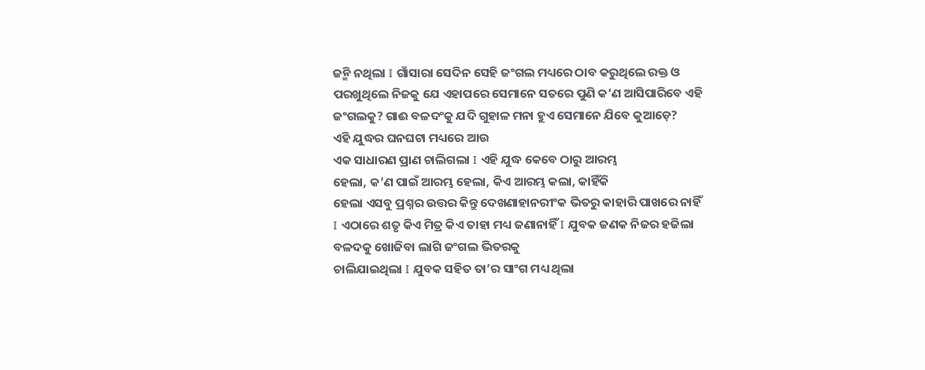ଜନ୍ମି ନଥିଲା I ଗାଁସାରା ସେଦିନ ସେହି ଜଂଗଲ ମଧ୍ୟରେ ଠାବ କରୁଥିଲେ ରକ୍ତ ଓ
ପରଖୁଥିଲେ ନିଜକୁ ଯେ ଏହାପରେ ସେମାନେ ସତରେ ପୁଣି କ’ଣ ଆସିପାରିବେ ଏହି
ଜଂଗଲକୁ? ଗାଈ ବଳଦଂକୁ ଯଦି ଗୁହାଳ ମନା ହୁଏ ସେମାନେ ଯିବେ କୁଆଡ଼େ?
ଏହି ଯୁଦ୍ଧର ଘନଘଟା ମଧ୍ୟରେ ଆଉ
ଏକ ସାଧାରଣ ପ୍ରାଣ ଚାଲିଗଲା I ଏହି ଯୁଦ୍ଧ କେବେ ଠାରୁ ଆରମ୍ଭ
ହେଲା, କ’ଣ ପାଇଁ ଆରମ୍ଭ ହେଲା, କିଏ ଆରମ୍ଭ କଲା, କାହିଁକି
ହେଲା ଏସବୁ ପ୍ରଶ୍ନର ଉତ୍ତର କିନ୍ତୁ ଦେଖଣାହାନରୀଂକ ଭିତରୁ କାହାରି ପାଖରେ ନାହିଁ I ଏଠାରେ ଶତୃ କିଏ ମିତ୍ର କିଏ ତାହା ମଧ୍ୟ ଜଣାନାହିଁ I ଯୁବକ ଜଣକ ନିଜର ହଜିଲା ବଳଦକୁ ଖୋଜିବା ଲାଗି ଜଂଗଲ ଭିତରକୁ
ଚାଲିଯାଇଥିଲା I ଯୁବକ ସହିତ ତା’ର ସାଂଗ ମଧ୍ୟ ଥିଲା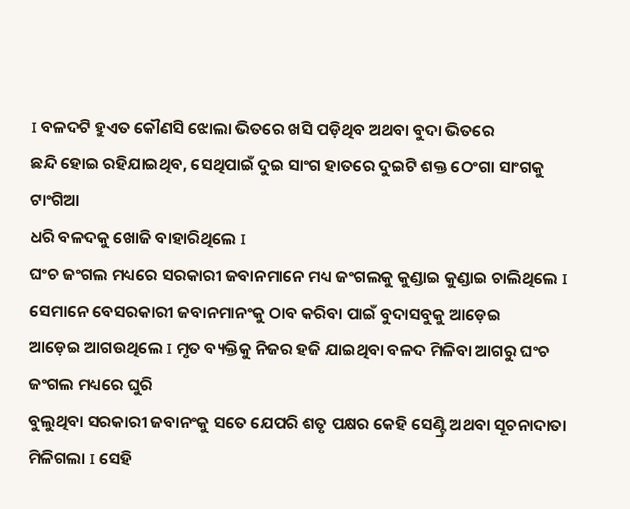I ବଳଦଟି ହୁଏତ କୌଣସି ଝୋଲା ଭିତରେ ଖସି ପଡ଼ିଥିବ ଅଥବା ବୁଦା ଭିତରେ
ଛନ୍ଦି ହୋଇ ରହିଯାଇଥିବ, ସେଥିପାଇଁ ଦୁଇ ସାଂଗ ହାତରେ ଦୁଇଟି ଶକ୍ତ ଠେଂଗା ସାଂଗକୁ ଟାଂଗିଆ
ଧରି ବଳଦକୁ ଖୋଜି ବାହାରିଥିଲେ I
ଘଂଚ ଜଂଗଲ ମଧ୍ୟରେ ସରକାରୀ ଜବାନମାନେ ମଧ୍ୟ ଜଂଗଲକୁ କୁଣ୍ଡାଇ କୁଣ୍ଡାଇ ଚାଲିଥିଲେ I ସେମାନେ ବେସରକାରୀ ଜବାନମାନଂକୁ ଠାବ କରିବା ପାଇଁ ବୁଦାସବୁକୁ ଆଡ଼େଇ
ଆଡ଼େଇ ଆଗଉଥିଲେ I ମୃତ ବ୍ୟକ୍ତିକୁ ନିଜର ହଜି ଯାଇଥିବା ବଳଦ ମିଳିବା ଆଗରୁ ଘଂଚ ଜଂଗଲ ମଧ୍ୟରେ ଘୁରି
ବୁଲୁଥିବା ସରକାରୀ ଜବାନଂକୁ ସତେ ଯେପରି ଶତୃ ପକ୍ଷର କେହି ସେଣ୍ଟ୍ରି ଅଥବା ସୂଚନାଦାତା
ମିଳିଗଲା I ସେହି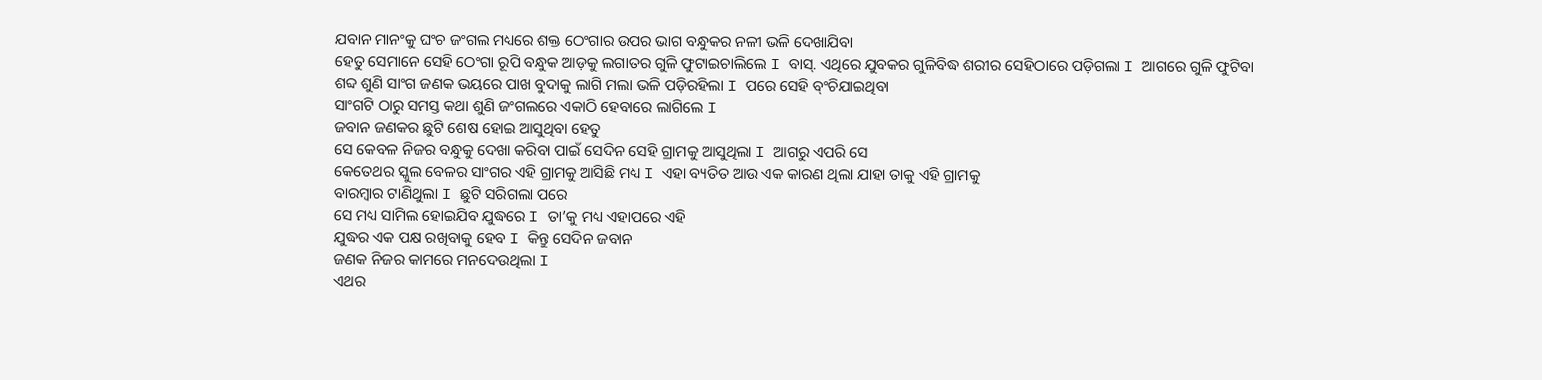ଯବାନ ମାନଂକୁ ଘଂଚ ଜଂଗଲ ମଧ୍ୟରେ ଶକ୍ତ ଠେଂଗାର ଉପର ଭାଗ ବନ୍ଧୁକର ନଳୀ ଭଳି ଦେଖାଯିବା
ହେତୁ ସେମାନେ ସେହି ଠେଂଗା ରୂପି ବନ୍ଧୁକ ଆଡ଼କୁ ଲଗାତର ଗୁଳି ଫୁଟାଇଚାଲିଲେ I ବାସ୍. ଏଥିରେ ଯୁବକର ଗୁଳିବିଦ୍ଧ ଶରୀର ସେହିଠାରେ ପଡ଼ିଗଲା I ଆଗରେ ଗୁଳି ଫୁଟିବା
ଶବ୍ଦ ଶୁଣି ସାଂଗ ଜଣକ ଭୟରେ ପାଖ ବୁଦାକୁ ଲାଗି ମଲା ଭଳି ପଡ଼ିରହିଲା I ପରେ ସେହି ବ୍ଂଚିଯାଇଥିବା
ସାଂଗଟି ଠାରୁ ସମସ୍ତ କଥା ଶୁଣି ଜଂଗଲରେ ଏକାଠି ହେବାରେ ଲାଗିଲେ I
ଜବାନ ଜଣକର ଛୁଟି ଶେଷ ହୋଇ ଆସୁଥିବା ହେତୁ
ସେ କେବଳ ନିଜର ବନ୍ଧୁକୁ ଦେଖା କରିବା ପାଇଁ ସେଦିନ ସେହି ଗ୍ରାମକୁ ଆସୁଥିଲା I ଆଗରୁ ଏପରି ସେ
କେତେଥର ସ୍କୁଲ ବେଳର ସାଂଗର ଏହି ଗ୍ରାମକୁ ଆସିଛି ମଧ୍ୟ I ଏହା ବ୍ୟତିତ ଆଉ ଏକ କାରଣ ଥିଲା ଯାହା ତାକୁ ଏହି ଗ୍ରାମକୁ
ବାରମ୍ବାର ଟାଣିଥୁଲା I ଛୁଟି ସରିଗଲା ପରେ
ସେ ମଧ୍ୟ ସାମିଲ ହୋଇଯିବ ଯୁଦ୍ଧରେ I ତା’କୁ ମଧ୍ୟ ଏହାପରେ ଏହି
ଯୁଦ୍ଧର ଏକ ପକ୍ଷ ରଖିବାକୁ ହେବ I କିନ୍ତୁ ସେଦିନ ଜବାନ
ଜଣକ ନିଜର କାମରେ ମନଦେଉଥିଲା I
ଏଥର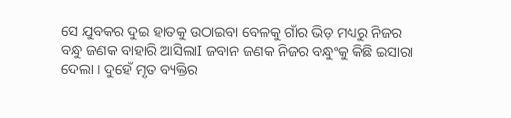ସେ ଯୁବକର ଦୁଇ ହାତକୁ ଉଠାଇବା ବେଳକୁ ଗାଁର ଭିଡ଼ ମଧ୍ୟରୁ ନିଜର ବନ୍ଧୁ ଜଣକ ବାହାରି ଆସିଲାI ଜବାନ ଜଣକ ନିଜର ବନ୍ଧୁଂକୁ କିଛି ଇସାରା ଦେଲା I ଦୁହେଁ ମୃତ ବ୍ୟକ୍ତିର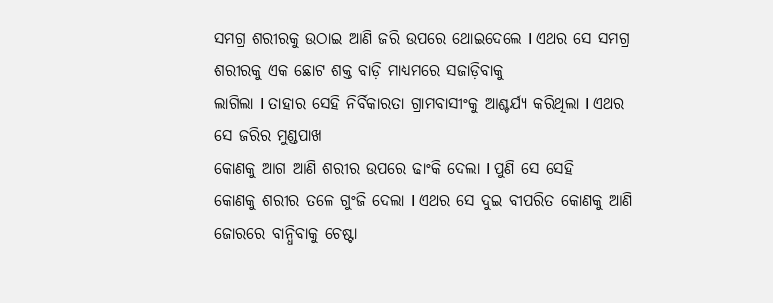ସମଗ୍ର ଶରୀରକୁ ଉଠାଇ ଆଣି ଜରି ଉପରେ ଥୋଇଦେଲେ I ଏଥର ସେ ସମଗ୍ର ଶରୀରକୁ ଏକ ଛୋଟ ଶକ୍ତ ବାଡ଼ି ମାଧ୍ୟମରେ ସଜାଡ଼ିବାକୁ
ଲାଗିଲା I ତାହାର ସେହି ନିର୍ବିକାରତା ଗ୍ରାମବାସୀଂକୁ ଆଶ୍ଚର୍ଯ୍ୟ କରିଥିଲା I ଏଥର ସେ ଜରିର ମୁଣ୍ଡପାଖ
କୋଣକୁ ଆଗ ଆଣି ଶରୀର ଉପରେ ଢାଂକି ଦେଲା I ପୁଣି ସେ ସେହି
କୋଣକୁ ଶରୀର ତଳେ ଗୁଂଜି ଦେଲା I ଏଥର ସେ ଦୁଇ ବୀପରିତ କୋଣକୁ ଆଣି ଜୋରରେ ବାନ୍ଧିବାକୁ ଚେଷ୍ଟା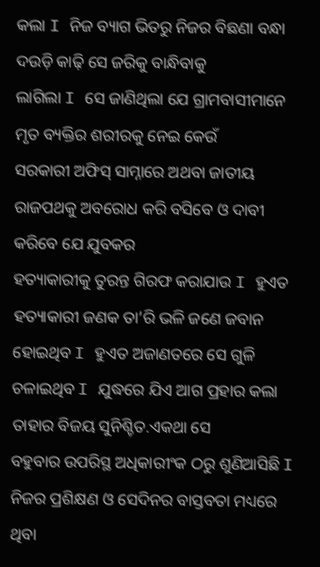କଲା I ନିଜ ବ୍ୟାଗ ଭିତରୁ ନିଜର ବିଛଣା ବନ୍ଧା ଦଉଡ଼ି କାଢ଼ି ସେ ଜରିକୁ ବାନ୍ଧିବାକୁ
ଲାଗିଲା I ସେ ଜାଣିଥିଲା ଯେ ଗ୍ରାମବାସୀମାନେ ମୃତ ବ୍ୟକ୍ତିର ଶରୀରକୁ ନେଇ କେଉଁ
ସରକାରୀ ଅଫିସ୍ ସାମ୍ନାରେ ଅଥବା ଜାତୀୟ ରାଜପଥକୁ ଅବରୋଧ କରି ବସିବେ ଓ ଦାବୀ କରିବେ ଯେ ଯୁବକର
ହତ୍ୟାକାରୀକୁ ତୁରନ୍ତ ଗିରଫ କରାଯାଉ I ହୁଏତ ହତ୍ୟାକାରୀ ଜଣକ ତା’ରି ଭଳି ଜଣେ ଜବାନ
ହୋଇଥିବ I ହୁଏତ ଅଜାଣତରେ ସେ ଗୁଳି ଚଳାଇଥିବ I ଯୁଦ୍ଧରେ ଯିଏ ଆଗ ପ୍ରହାର କଲା ତାହାର ବିଜୟ ସୁନିଶ୍ଚିତ.ଏକଥା ସେ
ବହୁବାର ଉପରିସ୍ଥ ଅଧିକାରୀଂକ ଠରୁ ଶୁଣିଆସିଛି I
ନିଜର ପ୍ରଶିକ୍ଷଣ ଓ ସେଦିନର ବାସ୍ତବତା ମଧ୍ୟରେ ଥିବା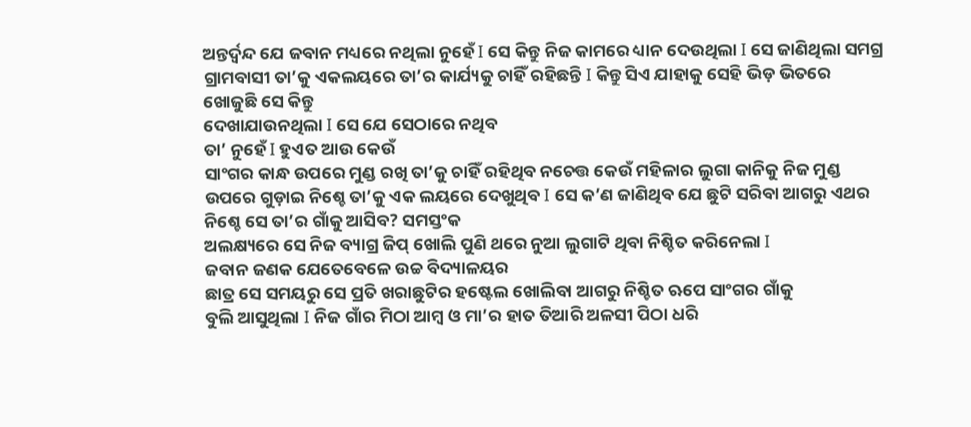ଅନ୍ତର୍ଦ୍ୱନ୍ଦ ଯେ ଜବାନ ମଧ୍ୟରେ ନଥିଲା ନୁହେଁ I ସେ କିନ୍ତୁ ନିଜ କାମରେ ଧ୍ୟାନ ଦେଉଥିଲା I ସେ ଜାଣିଥିଲା ସମଗ୍ର ଗ୍ରାମବାସୀ ତା’କୁ ଏକଲୟରେ ତା’ର କାର୍ଯ୍ୟକୁ ଚାହିଁ ରହିଛନ୍ତି I କିନ୍ତୁ ସିଏ ଯାହାକୁ ସେହି ଭିଡ଼ ଭିତରେ ଖୋଜୁଛି ସେ କିନ୍ତୁ
ଦେଖାଯାଉନଥିଲା I ସେ ଯେ ସେଠାରେ ନଥିବ
ତା’ ନୁହେଁ I ହୁଏତ ଆଉ କେଉଁ
ସାଂଗର କାନ୍ଧ ଉପରେ ମୁଣ୍ଡ ରଖି ତା’କୁ ଚାହିଁ ରହିଥିବ ନଚେତ୍ତ କେଉଁ ମହିଳାର ଲୁଗା କାନିକୁ ନିଜ ମୁଣ୍ଡ
ଉପରେ ଗୁଡ଼ାଇ ନିଶ୍ଚେ ତା’କୁ ଏକ ଲୟରେ ଦେଖୁଥିବ I ସେ କ’ଣ ଜାଣିଥିବ ଯେ ଛୁଟି ସରିବା ଆଗରୁ ଏଥର ନିଶ୍ଚେ ସେ ତା’ର ଗାଁକୁ ଆସିବ? ସମସ୍ତଂକ
ଅଲକ୍ଷ୍ୟରେ ସେ ନିଜ ବ୍ୟାଗ୍ର ଜିପ୍ ଖୋଲି ପୁଣି ଥରେ ନୁଆ ଲୁଗାଟି ଥିବା ନିଶ୍ଚିତ କରିନେଲା I
ଜବାନ ଜଣକ ଯେତେବେଳେ ଉଚ୍ଚ ବିଦ୍ୟାଳୟର
ଛାତ୍ର ସେ ସମୟରୁ ସେ ପ୍ରତି ଖରାଛୁଟିର ହଷ୍ଟେଲ ଖୋଲିବା ଆଗରୁ ନିଶ୍ଚିତ ଋପେ ସାଂଗର ଗାଁକୁ
ବୁଲି ଆସୁଥିଲା I ନିଜ ଗାଁର ମିଠା ଆମ୍ବ ଓ ମା’ର ହାତ ତିଆରି ଅଳସୀ ପିଠା ଧରି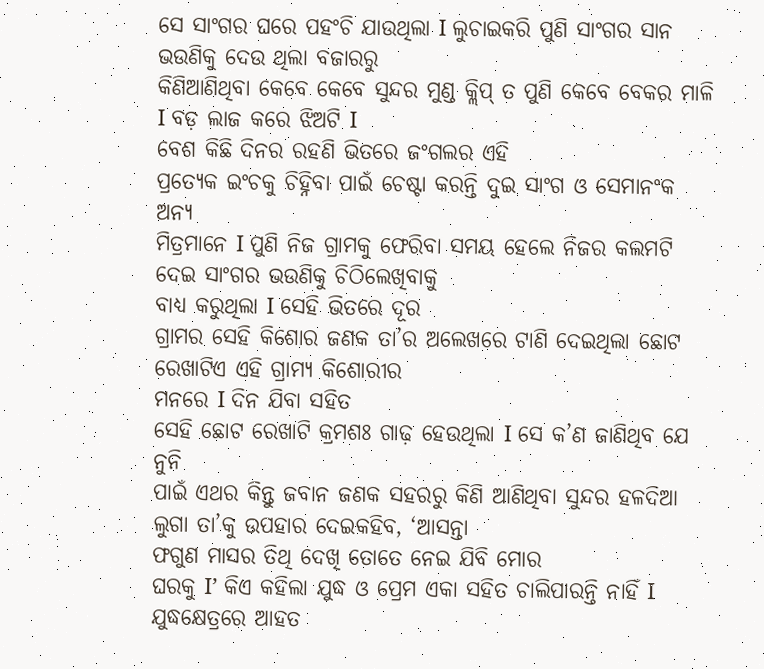ସେ ସାଂଗର ଘରେ ପହଂଚି ଯାଉଥିଲା I ଲୁଚାଇକରି ପୁଣି ସାଂଗର ସାନ ଭଉଣିକୁ ଦେଉ ଥିଲା ବଜାରରୁ
କିଣିଆଣିଥିବା କେବେ କେବେ ସୁନ୍ଦର ମୁଣ୍ଡ କ୍ଲିପ୍ ତ ପୁଣି କେବେ ବେକର ମାଳି I ବଡ଼ ଲାଜ କରେ ଝିଅଟି I
ବେଶ କିଛି ଦିନର ରହଣି ଭିତରେ ଜଂଗଲର ଏହି
ପ୍ରତ୍ୟେକ ଇଂଚକୁ ଚିହ୍ନିବା ପାଇଁ ଚେଷ୍ଟା କରନ୍ତି ଦୁଇ ସାଂଗ ଓ ସେମାନଂକ ଅନ୍ୟ
ମିତ୍ରମାନେ I ପୁଣି ନିଜ ଗ୍ରାମକୁ ଫେରିବା ସମୟ ହେଲେ ନିଜର କଲମଟି ଦେଇ ସାଂଗର ଭଉଣିକୁ ଚିଠିଲେଖିବାକୁ
ବାଧ୍ୟ କରୁଥିଲା I ସେହି ଭିତରେ ଦୂର
ଗ୍ରାମର ସେହି କିଶୋର ଜଣକ ତା’ର ଅଲେଖରେ ଟାଣି ଦେଇଥିଲା ଛୋଟ ରେଖାଟିଏ ଏହି ଗ୍ରାମ୍ୟ କିଶୋରୀର
ମନରେ I ଦିନ ଯିବା ସହିତ
ସେହି ଛୋଟ ରେଖାଟି କ୍ରମଶଃ ଗାଢ଼ ହେଉଥିଲା I ସେ କ’ଣ ଜାଣିଥିବ ଯେ ନୁନି
ପାଇଁ ଏଥର କିନ୍ତୁ ଜବାନ ଜଣକ ସହରରୁ କିଣି ଆଣିଥିବା ସୁନ୍ଦର ହଳଦିଆ ଲୁଗା ତା’କୁ ଉପହାର ଦେଇକହିବ, ‘ଆସନ୍ତା
ଫଗୁଣ ମାସର ତିଥି ଦେଖି ତୋତେ ନେଇ ଯିବି ମୋର
ଘରକୁ I’ କିଏ କହିଲା ଯୁଦ୍ଧ ଓ ପ୍ରେମ ଏକା ସହିତ ଚାଲିପାରନ୍ତି ନାହିଁ I ଯୁଦ୍ଧକ୍ଷେତ୍ରରେ ଆହତ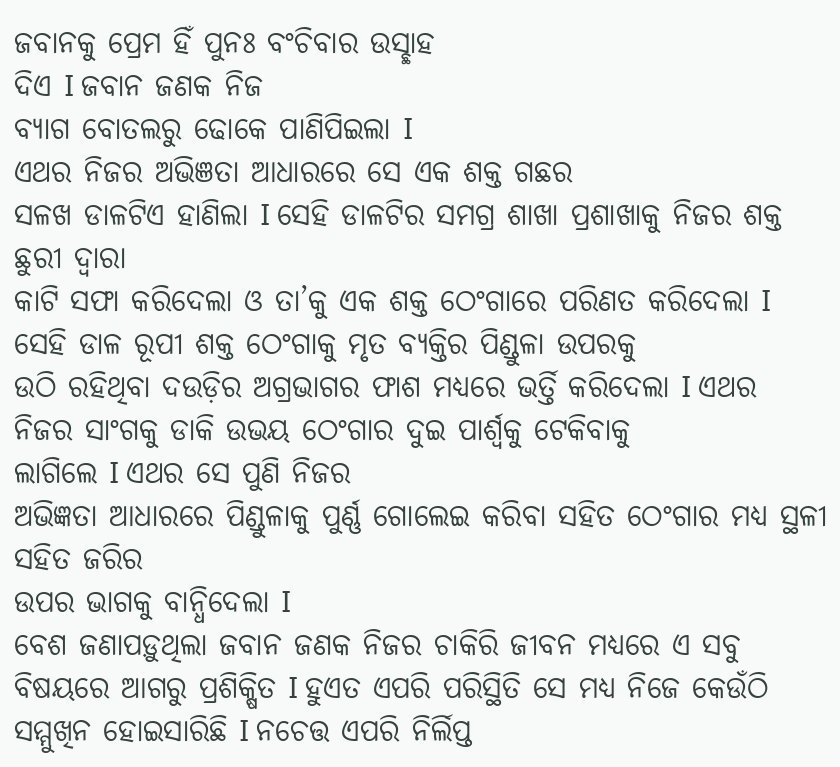ଜବାନକୁ ପ୍ରେମ ହିଁ ପୁନଃ ବଂଚିବାର ଉସ୍ଛାହ
ଦିଏ I ଜବାନ ଜଣକ ନିଜ
ବ୍ୟାଗ ବୋତଲରୁ ଢୋକେ ପାଣିପିଇଲା I
ଏଥର ନିଜର ଅଭିଞତା ଆଧାରରେ ସେ ଏକ ଶକ୍ତ ଗଛର
ସଳଖ ଡାଳଟିଏ ହାଣିଲା I ସେହି ଡାଳଟିର ସମଗ୍ର ଶାଖା ପ୍ରଶାଖାକୁ ନିଜର ଶକ୍ତ ଛୁରୀ ଦ୍ୱାରା
କାଟି ସଫା କରିଦେଲା ଓ ତା’କୁ ଏକ ଶକ୍ତ ଠେଂଗାରେ ପରିଣତ କରିଦେଲା I ସେହି ଡାଳ ରୂପୀ ଶକ୍ତ ଠେଂଗାକୁ ମୃତ ବ୍ୟକ୍ତିର ପିଣ୍ଡୁଳା ଉପରକୁ
ଉଠି ରହିଥିବା ଦଉଡ଼ିର ଅଗ୍ରଭାଗର ଫାଶ ମଧ୍ୟରେ ଭର୍ତ୍ତି କରିଦେଲା I ଏଥର ନିଜର ସାଂଗକୁ ଡାକି ଉଭୟ ଠେଂଗାର ଦୁଇ ପାର୍ଶ୍ୱକୁ ଟେକିବାକୁ
ଲାଗିଲେ I ଏଥର ସେ ପୁଣି ନିଜର
ଅଭିଜ୍ଞତା ଆଧାରରେ ପିଣ୍ଡୁଳାକୁ ପୁର୍ଣ୍ଣ ଗୋଲେଇ କରିବା ସହିତ ଠେଂଗାର ମଧ୍ୟ ସ୍ଥଳୀ ସହିତ ଜରିର
ଉପର ଭାଗକୁ ବାନ୍ଧିଦେଲା I
ବେଶ ଜଣାପଡ଼ୁଥିଲା ଜବାନ ଜଣକ ନିଜର ଚାକିରି ଜୀବନ ମଧ୍ୟରେ ଏ ସବୁ
ବିଷୟରେ ଆଗରୁ ପ୍ରଶିକ୍ଷିତ I ହୁଏତ ଏପରି ପରିସ୍ଥିତି ସେ ମଧ୍ୟ ନିଜେ କେଉଁଠି ସମ୍ମୁଖିନ ହୋଇସାରିଛି I ନଚେତ୍ତ ଏପରି ନିର୍ଲିପ୍ତ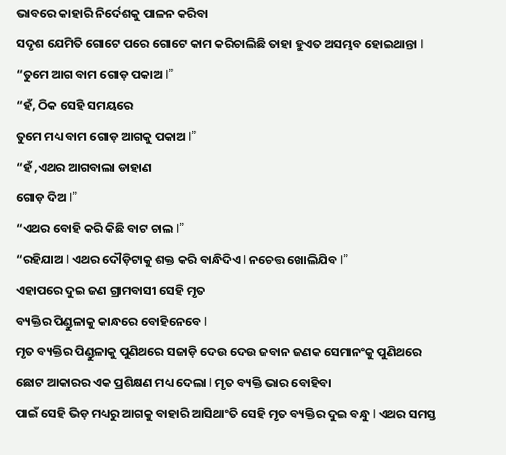ଭାବରେ କାହାରି ନିର୍ଦେଶକୁ ପାଳନ କରିବା
ସଦୃଶ ଯେମିତି ଗୋଟେ ପରେ ଗୋଟେ କାମ କରିଚାଲିଛି ତାହା ହୁଏତ ଅସମ୍ଭବ ହୋଇଥାନ୍ତା I
“ତୁମେ ଆଗ ବାମ ଗୋଡ଼ ପକାଅ I”
“ହଁ, ଠିକ ସେହି ସମୟରେ
ତୁମେ ମଧ୍ୟ ବାମ ଗୋଡ଼ ଆଗକୁ ପକାଅ I”
“ହଁ ,ଏଥର ଆଗବାଲା ଡାହାଣ
ଗୋଡ଼ ଦିଅ I”
“ଏଥର ବୋହି କରି କିଛି ବାଟ ଚାଲ I”
“ରହିଯାଅ I ଏଥର ଦୌଡ଼ିଟାକୁ ଶକ୍ତ କରି ବାନ୍ଧିଦିଏ I ନଚେତ୍ତ ଖୋଲିଯିବ I”
ଏହାପରେ ଦୁଇ ଜଣ ଗ୍ରାମବାସୀ ସେହି ମୃତ
ବ୍ୟକ୍ତିର ପିଣ୍ଡୁଳାକୁ କାନ୍ଧରେ ବୋହିନେବେ I
ମୃତ ବ୍ୟକ୍ତିର ପିଣ୍ଡୁଳାକୁ ପୁଣିଥରେ ସଜାଡ଼ି ଦେଉ ଦେଉ ଜବାନ ଜଣକ ସେମାନଂକୁ ପୁଣିଥରେ
ଛୋଟ ଆକାରର ଏକ ପ୍ରଶିକ୍ଷଣ ମଧ୍ୟ ଦେଲା I ମୃତ ବ୍ୟକ୍ତି ଭାର ବୋହିବା
ପାଇଁ ସେହି ଭିଡ଼ ମଧ୍ୟରୁ ଆଗକୁ ବାହାରି ଆସିଥାଂତି ସେହି ମୃତ ବ୍ୟକ୍ତିର ଦୁଇ ବନ୍ଧୁ I ଏଥର ସମସ୍ତ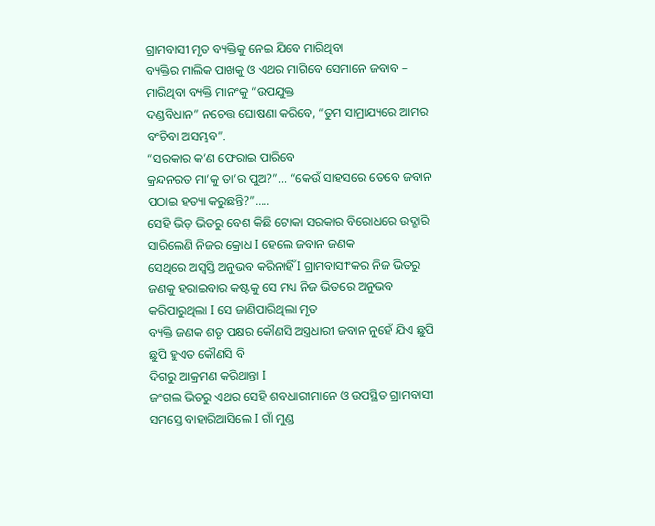ଗ୍ରାମବାସୀ ମୃତ ବ୍ୟକ୍ତିକୁ ନେଇ ଯିବେ ମାରିଥିବା
ବ୍ୟକ୍ତିର ମାଲିକ ପାଖକୁ ଓ ଏଥର ମାଗିବେ ସେମାନେ ଜବାବ – ମାରିଥିବା ବ୍ୟକ୍ତି ମାନଂକୁ “ଉପଯୁକ୍ତ
ଦଣ୍ଡବିଧାନ” ନଚେତ୍ତ ଘୋଷଣା କରିବେ, “ତୁମ ସାମ୍ରାଯ୍ୟରେ ଆମର ବଂଚିବା ଅସମ୍ଭବ”.
“ସରକାର କ’ଣ ଫେରାଇ ପାରିବେ
କ୍ରନ୍ଦନରତ ମା’କୁ ତା’ର ପୁଅ?”... “କେଉଁ ସାହସରେ ତେବେ ଜବାନ ପଠାଇ ହତ୍ୟା କରୁଛନ୍ତି?”.....
ସେହି ଭିଡ଼ ଭିତରୁ ବେଶ କିଛି ଟୋକା ସରକାର ବିରୋଧରେ ଉଦ୍ଗାରି ସାରିଲେଣି ନିଜର କ୍ରୋଧ I ହେଲେ ଜବାନ ଜଣକ
ସେଥିରେ ଅସ୍ୱସ୍ତି ଅନୁଭବ କରିନାହିଁ I ଗ୍ରାମବାସୀଂକର ନିଜ ଭିତରୁ ଜଣକୁ ହରାଇବାର କଷ୍ଟକୁ ସେ ମଧ୍ୟ ନିଜ ଭିତରେ ଅନୁଭବ କରିପାରୁଥିଲା I ସେ ଜାଣିପାରିଥିଲା ମୃତ
ବ୍ୟକ୍ତି ଜଣକ ଶତୃ ପକ୍ଷର କୌଣସି ଅସ୍ତ୍ରଧାରୀ ଜବାନ ନୁହେଁ ଯିଏ ଛୁପି ଛୁପି ହୁଏତ କୌଣସି ବି
ଦିଗରୁ ଆକ୍ରମଣ କରିଥାନ୍ତା I
ଜଂଗଲ ଭିତରୁ ଏଥର ସେହି ଶବଧାରୀମାନେ ଓ ଉପସ୍ଥିତ ଗ୍ରାମବାସୀ ସମସ୍ତେ ବାହାରିଆସିଲେ I ଗାଁ ମୁଣ୍ଡ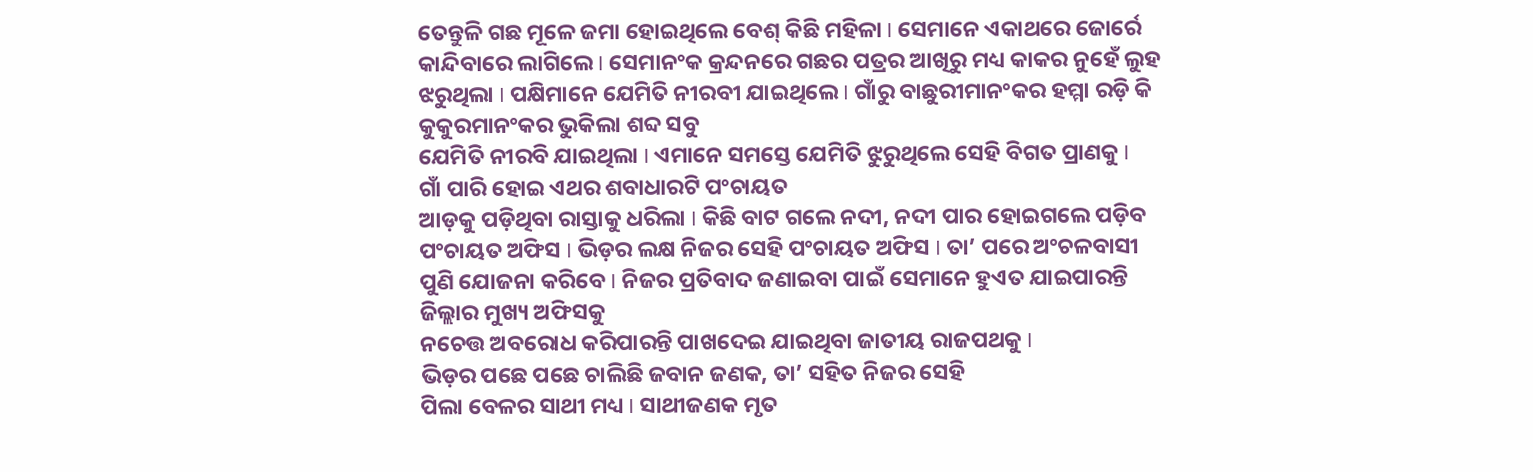ତେନ୍ତୁଳି ଗଛ ମୂଳେ ଜମା ହୋଇଥିଲେ ବେଶ୍ କିଛି ମହିଳା I ସେମାନେ ଏକାଥରେ ଜୋର୍ରେ କାନ୍ଦିବାରେ ଲାଗିଲେ I ସେମାନଂକ କ୍ରନ୍ଦନରେ ଗଛର ପତ୍ରର ଆଖିରୁ ମଧ୍ୟ କାକର ନୁହେଁ ଲୁହ
ଝରୁଥିଲା I ପକ୍ଷିମାନେ ଯେମିତି ନୀରବୀ ଯାଇଥିଲେ I ଗାଁରୁ ବାଛୁରୀମାନଂକର ହମ୍ମା ରଡ଼ି କି କୁକୁରମାନଂକର ଭୁକିଲା ଶବ୍ଦ ସବୁ
ଯେମିତି ନୀରବି ଯାଇଥିଲା I ଏମାନେ ସମସ୍ତେ ଯେମିତି ଝୁରୁଥିଲେ ସେହି ବିଗତ ପ୍ରାଣକୁ I
ଗାଁ ପାରି ହୋଇ ଏଥର ଶବାଧାରଟି ପଂଚାୟତ
ଆଡ଼କୁ ପଡ଼ିଥିବା ରାସ୍ତାକୁ ଧରିଲା I କିଛି ବାଟ ଗଲେ ନଦୀ, ନଦୀ ପାର ହୋଇଗଲେ ପଡ଼ିବ ପଂଚାୟତ ଅଫିସ I ଭିଡ଼ର ଲକ୍ଷ ନିଜର ସେହି ପଂଚାୟତ ଅଫିସ I ତା’ ପରେ ଅଂଚଳବାସୀ
ପୁଣି ଯୋଜନା କରିବେ I ନିଜର ପ୍ରତିବାଦ ଜଣାଇବା ପାଇଁ ସେମାନେ ହୁଏତ ଯାଇପାରନ୍ତି ଜିଲ୍ଲାର ମୁଖ୍ୟ ଅଫିସକୁ
ନଚେତ୍ତ ଅବରୋଧ କରିପାରନ୍ତି ପାଖଦେଇ ଯାଇଥିବା ଜାତୀୟ ରାଜପଥକୁ I
ଭିଡ଼ର ପଛେ ପଛେ ଚାଲିଛି ଜବାନ ଜଣକ, ତା’ ସହିତ ନିଜର ସେହି
ପିଲା ବେଳର ସାଥୀ ମଧ୍ୟ I ସାଥୀଜଣକ ମୃତ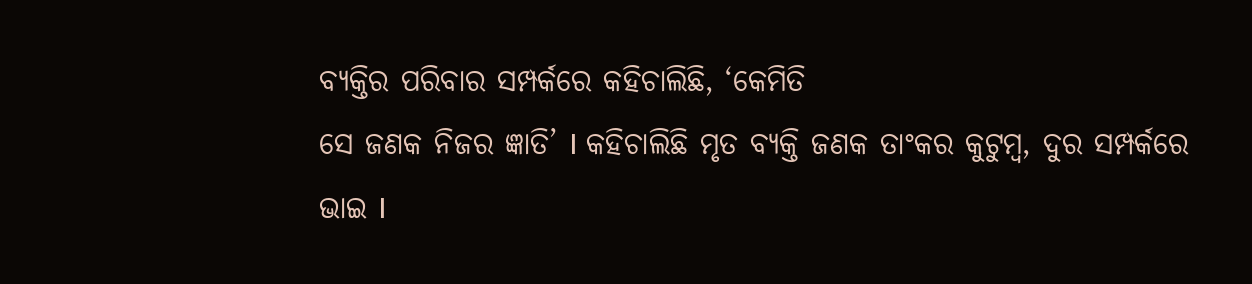ବ୍ୟକ୍ତିର ପରିବାର ସମ୍ପର୍କରେ କହିଚାଲିଛି, ‘କେମିତି
ସେ ଜଣକ ନିଜର ଜ୍ଞାତି’ I କହିଚାଲିଛି ମୃତ ବ୍ୟକ୍ତି ଜଣକ ତାଂକର କୁଟୁମ୍ବ, ଦୁର ସମ୍ପର୍କରେ
ଭାଇ I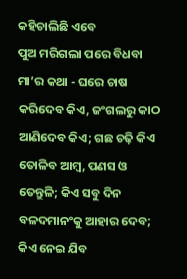କହିଚାଲିଛି ଏବେ
ପୁଅ ମରିଗଲା ପରେ ବିଧବା ମା’ର କଥା - ଘରେ ଚାଷ କରିଦେବ କିଏ, ଜଂଗଲରୁ କାଠ
ଆଣିଦେବ କିଏ; ଗଛ ଚଢ଼ି କିଏ ତୋଳିବ ଆମ୍ବ, ପଣସ ଓ ତେନ୍ତୁଳି; କିଏ ସବୁ ଦିନ
ବଳଦମାନଂକୁ ଆହାର ଦେବ; କିଏ ନେଇ ଯିବ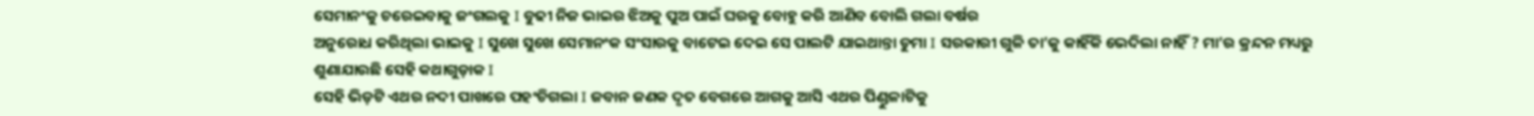ସେମାନଂକୁ ଚରେଇବାକୁ ଜଂଗଲକୁ I ବୁଢୀ ନିଜ ଭାଇର ଝିଅକୁ ପୁଅ ପାଇଁ ଘରକୁ ବୋହୁ କରି ଆଣିବ ବୋଲି ଗଲା ବର୍ଷର
ଅନୁରୋଧ କରିଥିଲା ଭାଇକୁ I ସୁଖେ ସୁଖେ ସେମାନଂକ ସଂସାରକୁ ବାଟେଇ ଦେଇ ସେ ପାଲଟି ଯାଇଥାନ୍ତା ଡୁମା I ସରକାରୀ ଗୁଳି ତା’କୁ କାହିଁକି ଭେଦିଲା ନାହିଁ ? ମା’ର କ୍ରନ୍ଦନ ମଧ୍ୟରୁ
ଶୁଣାଯାଉଛି ସେହି କଥାଗୁଡ଼ାକ I
ସେହି ଭିଡ଼ଟି ଏଥର ନଦୀ ପାଖରେ ପହଂଚିଗଲା I ଜବାନ ଜଣକ ଦୃତ ବେଗରେ ଆଗକୁ ଆସି ଏଥର ପିଣ୍ଡୁଳାଟିକୁ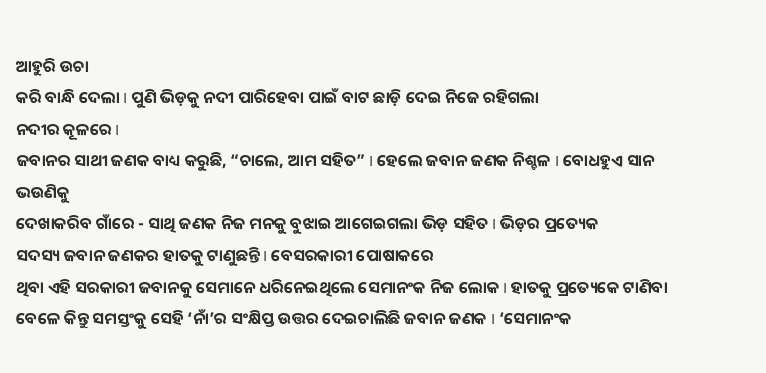ଆହୁରି ଉଚା
କରି ବାନ୍ଧି ଦେଲା I ପୁଣି ଭିଡ଼କୁ ନଦୀ ପାରିହେବା ପାଇଁ ବାଟ ଛାଡ଼ି ଦେଇ ନିଜେ ରହିଗଲା
ନଦୀର କୂଳରେ I
ଜବାନର ସାଥୀ ଜଣକ ବାଧ୍ୟ କରୁଛି, “ଚାଲେ, ଆମ ସହିତ” I ହେଲେ ଜବାନ ଜଣକ ନିଶ୍ଚଳ I ବୋଧହୁଏ ସାନ ଭଉଣିକୁ
ଦେଖାକରିବ ଗାଁରେ - ସାଥି ଜଣକ ନିଜ ମନକୁ ବୁଝାଇ ଆଗେଇଗଲା ଭିଡ଼ ସହିତ I ଭିଡ଼ର ପ୍ରତ୍ୟେକ
ସଦସ୍ୟ ଜବାନ ଜଣକର ହାତକୁ ଟାଣୁଛନ୍ତି I ବେସରକାରୀ ପୋଷାକରେ
ଥିବା ଏହି ସରକାରୀ ଜବାନକୁ ସେମାନେ ଧରିନେଇଥିଲେ ସେମାନଂକ ନିଜ ଲୋକ I ହାତକୁ ପ୍ରତ୍ୟେକେ ଟାଣିବା
ବେଳେ କିନ୍ତୁ ସମସ୍ତଂକୁ ସେହି ‘ନାଁ’ର ସଂକ୍ଷିପ୍ତ ଉତ୍ତର ଦେଇଚାଲିଛି ଜବାନ ଜଣକ I ‘ସେମାନଂକ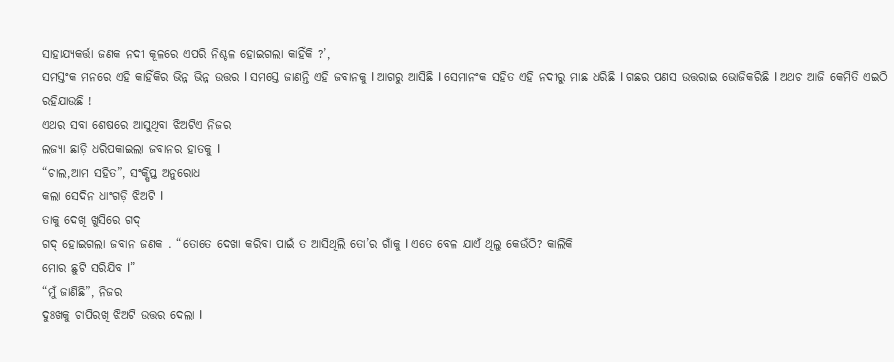ସାହାଯ୍ୟକର୍ତ୍ତା ଜଣକ ନଦୀ କୂଳରେ ଏପରି ନିଶ୍ଚଳ ହୋଇଗଲା କାହିଁକି ?’,
ସମସ୍ତଂକ ମନରେ ଏହି କାହିଁକିର ଭିନ୍ନ ଭିନ୍ନ ଉତ୍ତର I ସମସ୍ତେ ଜାଣନ୍ତି ଏହି ଜବାନକୁ I ଆଗରୁ ଆସିଛି I ସେମାନଂକ ସହିତ ଏହି ନଦୀରୁ ମାଛ ଧରିଛି I ଗଛର ପଣସ ଉତ୍ତରାଇ ଭୋଜିକରିଛି I ଅଥଚ ଆଜି କେମିତି ଏଇଠି ରହିଯାଉଛି !
ଏଥର ସବା ଶେଷରେ ଆସୁଥିବା ଝିଅଟିଏ ନିଜର
ଲଜ୍ୟା ଛାଡ଼ି ଧରିପକାଇଲା ଜବାନର ହାତକୁ I
“ଚାଲ,ଆମ ସହିତ”, ସଂକ୍ଷିପ୍ତ ଅନୁରୋଧ
କଲା ସେଦିନ ଧାଂଗଡ଼ି ଝିଅଟି I
ତାକୁ ଦେଖି ଖୁସିରେ ଗଦ୍
ଗଦ୍ ହୋଇଗଲା ଜବାନ ଜଣକ . “ତୋତେ ଦେଖା କରିବା ପାଇଁ ତ ଆସିଥିଲି ତୋ’ର ଗାଁକୁ I ଏତେ ବେଳ ଯାଏଁ ଥିଲୁ କେଉଁଠି? କାଲିକି
ମୋର ଛୁଟି ସରିଯିବ I”
“ମୁଁ ଜାଣିଛି”, ନିଜର
ଦୁଃଖକୁ ଚାପିରଖି ଝିଅଟି ଉତ୍ତର ଦେଲା I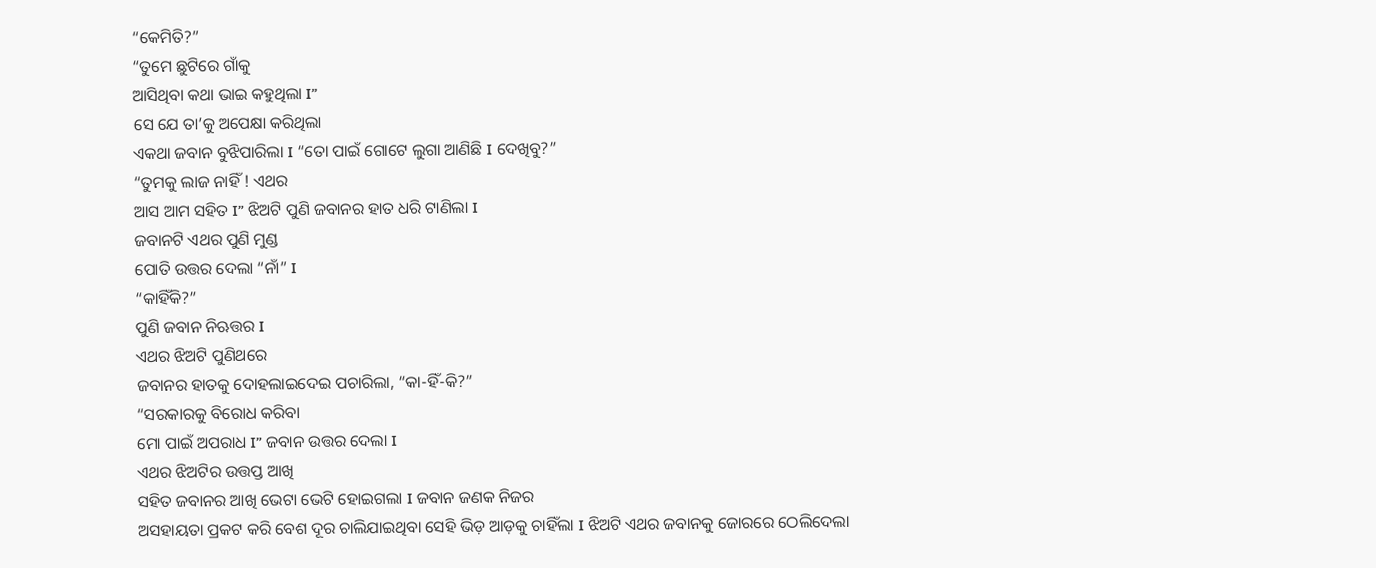“କେମିତି?”
“ତୁମେ ଛୁଟିରେ ଗାଁକୁ
ଆସିଥିବା କଥା ଭାଇ କହୁଥିଲା I”
ସେ ଯେ ତା’କୁ ଅପେକ୍ଷା କରିଥିଲା
ଏକଥା ଜବାନ ବୁଝିପାରିଲା I “ତୋ ପାଇଁ ଗୋଟେ ଲୁଗା ଆଣିଛି I ଦେଖିବୁ?”
“ତୁମକୁ ଲାଜ ନାହିଁ ! ଏଥର
ଆସ ଆମ ସହିତ I” ଝିଅଟି ପୁଣି ଜବାନର ହାତ ଧରି ଟାଣିଲା I
ଜବାନଟି ଏଥର ପୁଣି ମୁଣ୍ଡ
ପୋତି ଉତ୍ତର ଦେଲା “ନାଁ” I
“କାହିଁକି?”
ପୁଣି ଜବାନ ନିଋତ୍ତର I
ଏଥର ଝିଅଟି ପୁଣିଥରେ
ଜବାନର ହାତକୁ ଦୋହଲାଇଦେଇ ପଚାରିଲା, “କା-ହିଁ-କି?”
“ସରକାରକୁ ବିରୋଧ କରିବା
ମୋ ପାଇଁ ଅପରାଧ I” ଜବାନ ଉତ୍ତର ଦେଲା I
ଏଥର ଝିଅଟିର ଉତ୍ତପ୍ତ ଆଖି
ସହିତ ଜବାନର ଆଖି ଭେଟା ଭେଟି ହୋଇଗଲା I ଜବାନ ଜଣକ ନିଜର
ଅସହାୟତା ପ୍ରକଟ କରି ବେଶ ଦୂର ଚାଲିଯାଇଥିବା ସେହି ଭିଡ଼ ଆଡ଼କୁ ଚାହିଁଲା I ଝିଅଟି ଏଥର ଜବାନକୁ ଜୋରରେ ଠେଲିଦେଲା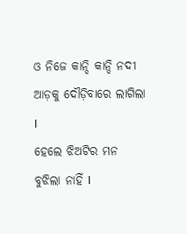ଓ ନିଜେ କାନ୍ଦି କାନ୍ଦି ନଦୀ
ଆଡ଼କୁ ଦୌଡ଼ିବାରେ ଲାଗିଲା I
ହେଲେ ଝିଅଟିର ମନ ବୁଝିଲା ନାହିଁ I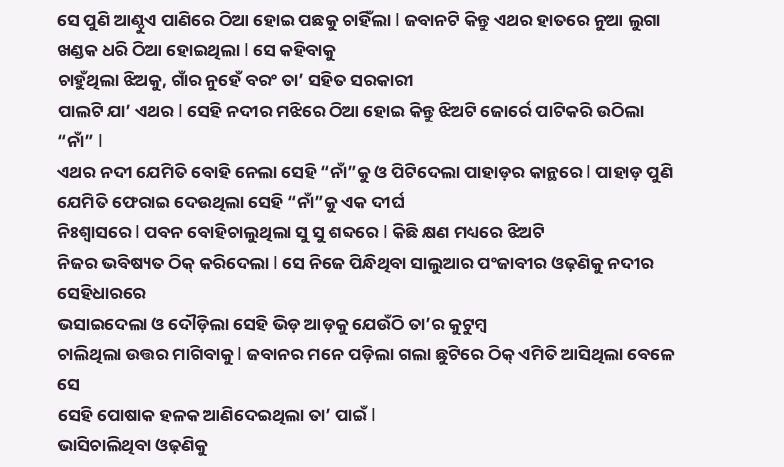ସେ ପୁଣି ଆଣ୍ଠୁଏ ପାଣିରେ ଠିଆ ହୋଇ ପଛକୁ ଚାହିଁଲା I ଜବାନଟି କିନ୍ତୁ ଏଥର ହାତରେ ନୁଆ ଲୁଗା ଖଣ୍ଡକ ଧରି ଠିଆ ହୋଇଥିଲା I ସେ କହିବାକୁ
ଚାହୁଁଥିଲା ଝିଅକୁ, ଗାଁର ନୁହେଁ ବରଂ ତା’ ସହିତ ସରକାରୀ
ପାଲଟି ଯା’ ଏଥର I ସେହି ନଦୀର ମଝିରେ ଠିଆ ହୋଇ କିନ୍ତୁ ଝିଅଟି ଜୋର୍ରେ ପାଟିକରି ଉଠିଲା “ନାଁ” I
ଏଥର ନଦୀ ଯେମିତି ବୋହି ନେଲା ସେହି “ନାଁ”କୁ ଓ ପିଟିଦେଲା ପାହାଡ଼ର କାନ୍ଥରେ I ପାହାଡ଼ ପୁଣି ଯେମିତି ଫେରାଇ ଦେଉଥିଲା ସେହି “ନାଁ”କୁ ଏକ ଦୀର୍ଘ
ନିଃଶ୍ୱାସରେ I ପବନ ବୋହିଚାଲୁଥିଲା ସୁ ସୁ ଶବ୍ଦରେ I କିଛି କ୍ଷଣ ମଧ୍ୟରେ ଝିଅଟି
ନିଜର ଭବିଷ୍ୟତ ଠିକ୍ କରିଦେଲା I ସେ ନିଜେ ପିନ୍ଧିଥିବା ସାଲୁଆର ପଂଜାବୀର ଓଢ଼ଣିକୁ ନଦୀର ସେହିଧାରରେ
ଭସାଇଦେଲା ଓ ଦୌଡ଼ିଲା ସେହି ଭିଡ଼ ଆଡ଼କୁ ଯେଉଁଠି ତା’ର କୁଟୁମ୍ବ
ଚାଲିଥିଲା ଉତ୍ତର ମାଗିବାକୁ I ଜବାନର ମନେ ପଡ଼ିଲା ଗଲା ଛୁଟିରେ ଠିକ୍ ଏମିତି ଆସିଥିଲା ବେଳେ ସେ
ସେହି ପୋଷାକ ହଳକ ଆଣିଦେଇଥିଲା ତା’ ପାଇଁ I
ଭାସିଚାଲିଥିବା ଓଢ଼ଣିକୁ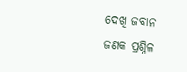ଦେଖି ଜବାନ ଜଣକ ପ୍ରଶ୍ନିଳ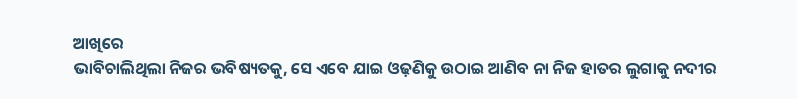ଆଖିରେ
ଭାବିଚାଲିଥିଲା ନିଜର ଭବିଷ୍ୟତକୁ, ସେ ଏବେ ଯାଇ ଓଢ଼ଣିକୁ ଉଠାଇ ଆଣିବ ନା ନିଜ ହାତର ଲୁଗାକୁ ନଦୀର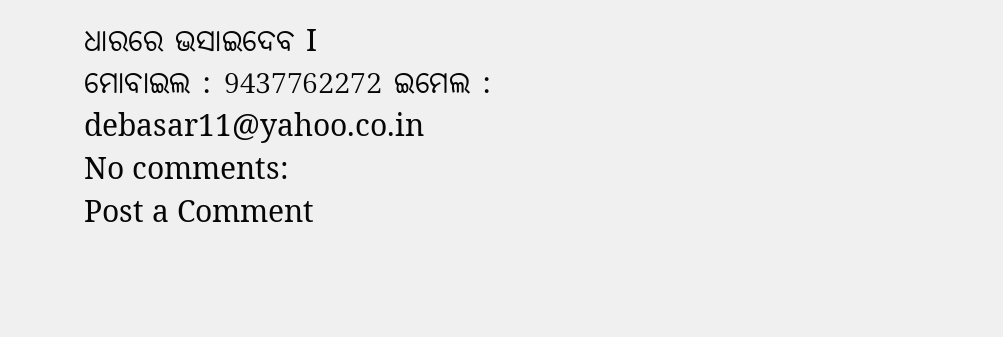ଧାରରେ ଭସାଇଦେବ I
ମୋବାଇଲ : 9437762272 ଇମେଲ : debasar11@yahoo.co.in
No comments:
Post a Comment